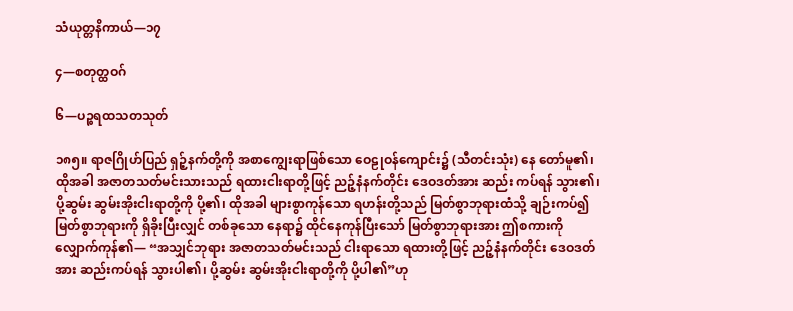သံယုတ္တနိကာယ်—၁၇

၄—စတုတ္ထဝဂ်

၆—ပဉ္စရထသတသုတ်

၁၈၅။ ရာဇဂြိုဟ်ပြည် ရှဉ့်နက်တို့ကို အစာကျွေးရာဖြစ်သော ဝေဠုဝန်ကျောင်း၌ (သီတင်းသုံး) နေ တော်မူ၏၊ ထိုအခါ အဇာတသတ်မင်းသားသည် ရထားငါးရာတို့ဖြင့် ညဉ့်နံနက်တိုင်း ဒေဝဒတ်အား ဆည်း ကပ်ရန် သွား၏၊ ပို့ဆွမ်း ဆွမ်းအိုးငါးရာတို့ကို ပို့၏၊ ထိုအခါ များစွာကုန်သော ရဟန်းတို့သည် မြတ်စွာဘုရားထံသို့ ချဉ်းကပ်၍ မြတ်စွာဘုရားကို ရှိခိုးပြီးလျှင် တစ်ခုသော နေရာ၌ ထိုင်နေကုန်ပြီးသော် မြတ်စွာဘုရားအား ဤစကားကို လျှောက်ကုန်၏— “အသျှင်ဘုရား အဇာတသတ်မင်းသည် ငါးရာသော ရထားတို့ဖြင့် ညဉ့်နံနက်တိုင်း ဒေဝဒတ်အား ဆည်းကပ်ရန် သွားပါ၏၊ ပို့ဆွမ်း ဆွမ်းအိုးငါးရာတို့ကို ပို့ပါ၏”ဟု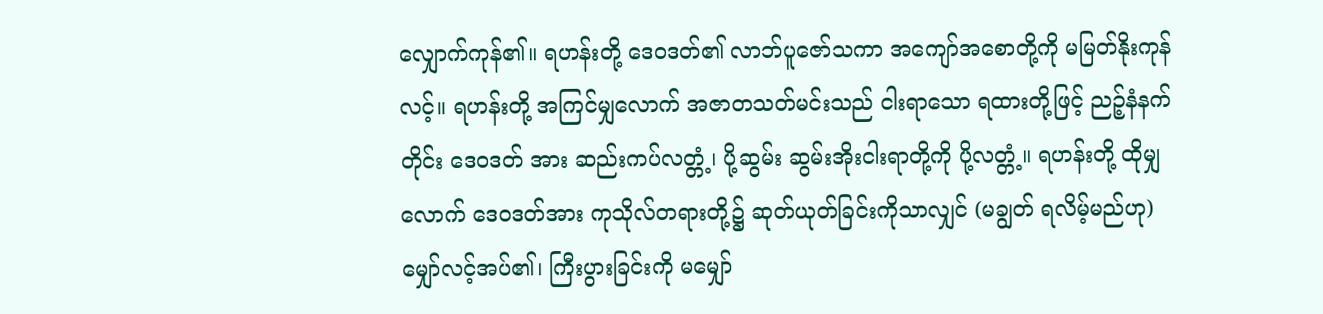လျှောက်ကုန်၏။ ရဟန်းတို့ ဒေဝဒတ်၏ လာဘ်ပူဇော်သကာ အကျော်အစောတို့ကို မမြတ်နိုးကုန်လင့်။ ရဟန်းတို့ အကြင်မျှလောက် အဇာတသတ်မင်းသည် ငါးရာသော ရထားတို့ဖြင့် ညဉ့်နံနက်တိုင်း ဒေဝဒတ် အား ဆည်းကပ်လတ္တံ့၊ ပို့ဆွမ်း ဆွမ်းအိုးငါးရာတို့ကို ပို့လတ္တံ့။ ရဟန်းတို့ ထိုမျှလောက် ဒေဝဒတ်အား ကုသိုလ်တရားတို့၌ ဆုတ်ယုတ်ခြင်းကိုသာလျှင် (မချွတ် ရလိမ့်မည်ဟု) မျှော်လင့်အပ်၏၊ ကြီးပွားခြင်းကို မမျှော်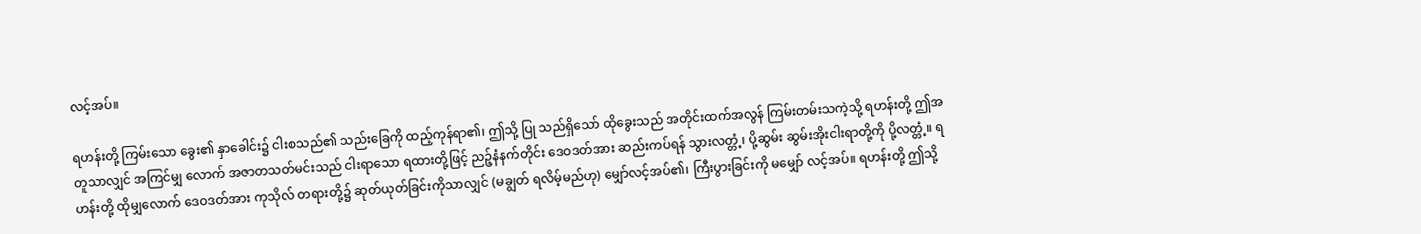လင့်အပ်။

ရဟန်းတို့ ကြမ်းသော ခွေး၏ နှာခေါင်း၌ ငါးစသည်၏ သည်းခြေကို ထည့်ကုန်ရာ၏၊ ဤသို့ ပြု သည်ရှိသော် ထိုခွေးသည် အတိုင်းထက်အလွန် ကြမ်းတမ်းသကဲ့သို့ ရဟန်းတို့ ဤအတူသာလျှင် အကြင်မျှ လောက် အဇာတသတ်မင်းသည် ငါးရာသော ရထားတို့ဖြင့် ညဉ့်နံနက်တိုင်း ဒေဝဒတ်အား ဆည်းကပ်ရန် သွားလတ္တံ့၊ ပို့ဆွမ်း ဆွမ်းအိုးငါးရာတို့ကို ပို့လတ္တံ့။ ရဟန်းတို့ ထိုမျှလောက် ဒေဝဒတ်အား ကုသိုလ် တရားတို့၌ ဆုတ်ယုတ်ခြင်းကိုသာလျှင် (မချွတ် ရလိမ့်မည်ဟု) မျှော်လင့်အပ်၏၊ ကြီးပွားခြင်းကို မမျှော် လင့်အပ်။ ရဟန်းတို့ ဤသို့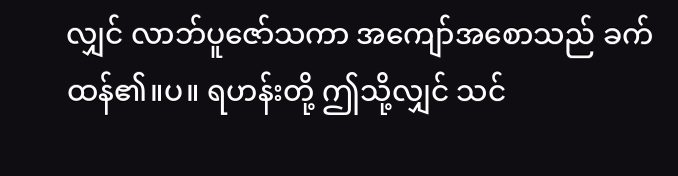လျှင် လာဘ်ပူဇော်သကာ အကျော်အစောသည် ခက်ထန်၏။ပ။ ရဟန်းတို့ ဤသို့လျှင် သင်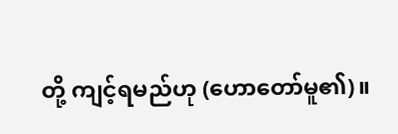တို့ ကျင့်ရမည်ဟု (ဟောတော်မူ၏)။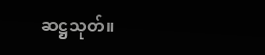ဆဋ္ဌသုတ်။